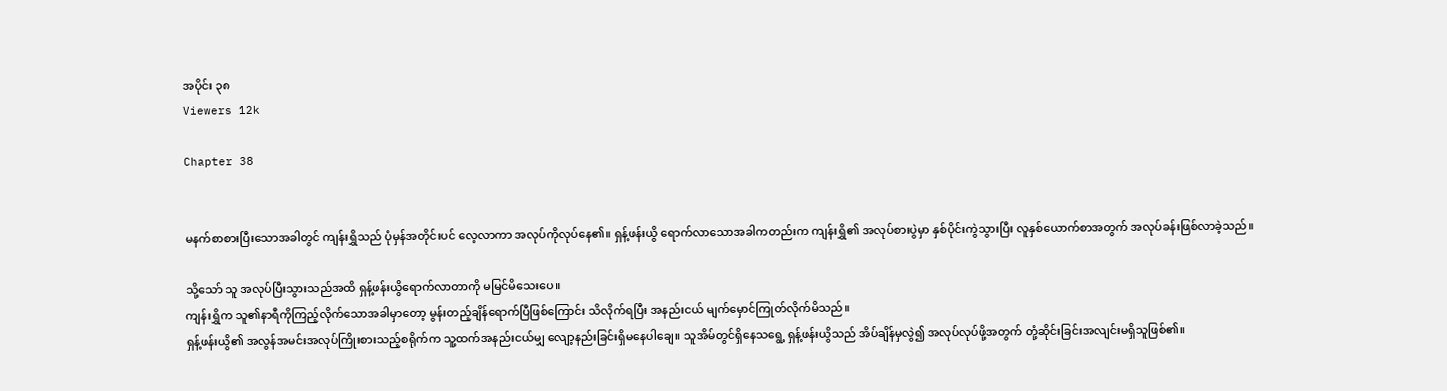အပိုင်း ၃၈
Viewers 12k

Chapter 38


မနက်စာစားပြီးသောအခါတွင် ကျန်းရွှိသည် ပုံမှန်အတိုင်းပင် လေ့လာကာ အလုပ်ကိုလုပ်နေ၏။ ရှန့်ဖန်းယွိ ရောက်လာသောအခါကတည်းက ကျန်းရွှိ၏ အလုပ်စားပွဲမှာ နှစ်ပိုင်းကွဲသွားပြီး လူနှစ်ယောက်စာအတွက် အလုပ်ခန်းဖြစ်လာခဲ့သည်။

သို့သော် သူ အလုပ်ပြီးသွားသည်အထိ ရှန့်ဖန်းယွိရောက်လာတာကို မမြင်မိသေးပေ။
ကျန်းရွှိက သူ၏နာရီကိုကြည့်လိုက်သောအခါမှာတော့ မွန်းတည့်ချိန်ရောက်ပြီဖြစ်‌ကြောင်း သိလိုက်ရပြီး အနည်းငယ် မျက်မှောင်ကြုတ်လိုက်မိသည်။
ရှန့်ဖန်းယွိ၏ အလွန်အမင်းအလုပ်ကြိုးစားသည့်စရိုက်က သူ့ထက်အနည်းငယ်မျှ လျော့နည်းခြင်းရှိမနေပါချေ။ သူအိမ်တွင်ရှိနေသရွေ့ ရှန့်ဖန်းယွိသည် အိပ်ချိန်မှလွဲ၍ အလုပ်လုပ်ဖို့အတွက် တုံ့ဆိုင်းခြင်းအလျင်းမရှိသူဖြစ်၏။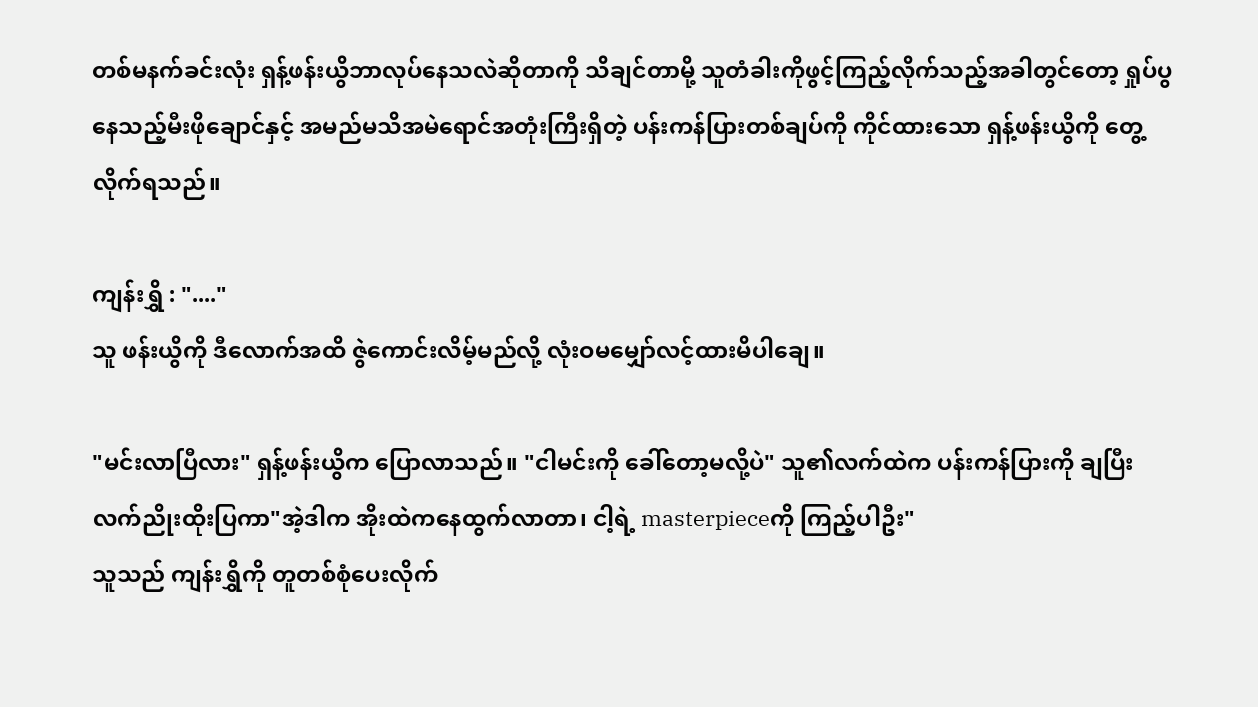တစ်မနက်ခင်းလုံး ရှန့်ဖန်းယွိဘာလုပ်နေသလဲဆိုတာကို သိချင်တာမို့ သူတံခါးကိုဖွင့်ကြည့်လိုက်သည့်အခါတွင်တော့ ရှုပ်ပွနေသည့်မီးဖိုချောင်နှင့် အမည်မသိအမဲရောင်အတုံးကြီးရှိတဲ့ ပန်းကန်ပြားတစ်ချပ်ကို ကိုင်ထားသော ရှန့်ဖန်းယွိကို တွေ့လိုက်ရသည်။

ကျန်းရွှိ : "...."
သူ ဖန်းယွိကို ဒီလောက်အထိ ဇွဲကောင်းလိမ့်မည်လို့ လုံးဝမမျှော်လင့်ထားမိပါချေ။

"မင်းလာပြီလား" ရှန့်ဖန်းယွိက ပြောလာသည်။ "ငါမင်းကို ခေါ်တော့မလို့ပဲ" သူ၏လက်ထဲက ပန်းကန်ပြားကို ချပြီး လက်ညိုးထိုးပြကာ"အဲ့ဒါက အိုးထဲကနေထွက်လာတာ၊ ငါ့ရဲ့ masterpieceကို ကြည့်ပါဦး"
သူသည် ကျန်းရွှိကို တူတစ်စုံပေးလိုက်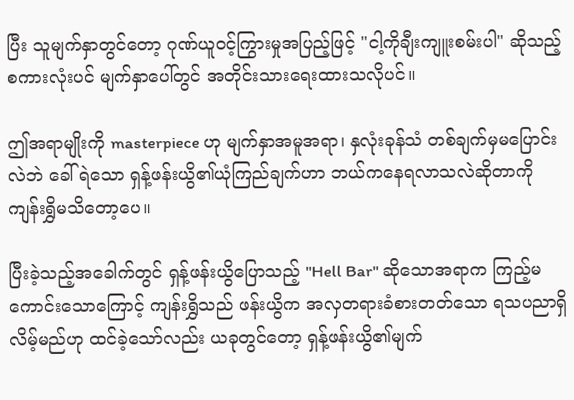ပြီး သူမျက်နှာတွင်တော့ ဂုဏ်ယူဝင့်ကြွားမှုအပြည့်ဖြင့် "ငါ့ကိုချီးကျူးစမ်းပါ" ဆိုသည့် စကားလုံးပင် မျက်နှာပေါ်တွင်‌ အတိုင်းသားရေးထားသလိုပင်။

ဤအရာမျိုးကို masterpiece ဟု မျက်နှာအမူအရာ၊ နှလုံးခုန်သံ တစ်ချက်မှမပြောင်းလဲဘဲ ခေါ်ရဲသော ရှန့်ဖန်းယွိ၏ယုံကြည်ချက်ဟာ ဘယ်ကနေရလာသလဲဆိုတာကို ကျန်းရွှိမသိတော့ပေ။

ပြီးခဲ့သည့်အခေါက်တွင် ရှန့်ဖန်းယွိပြောသည့် "Hell Bar" ဆိုသောအရာက ကြည့်မကောင်းသောကြောင့် ကျန်းရွှိသည် ဖန်းယွိက အလှတရားခံစားတတ်‌သော ရသပညာရှိလိမ့်မည်ဟု ထင်ခဲ့သော်လည်း ယခုတွင်တော့ ရှန့်ဖန်းယွိ၏မျက်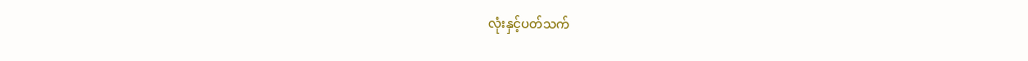လုံးနှင့်ပတ်သက်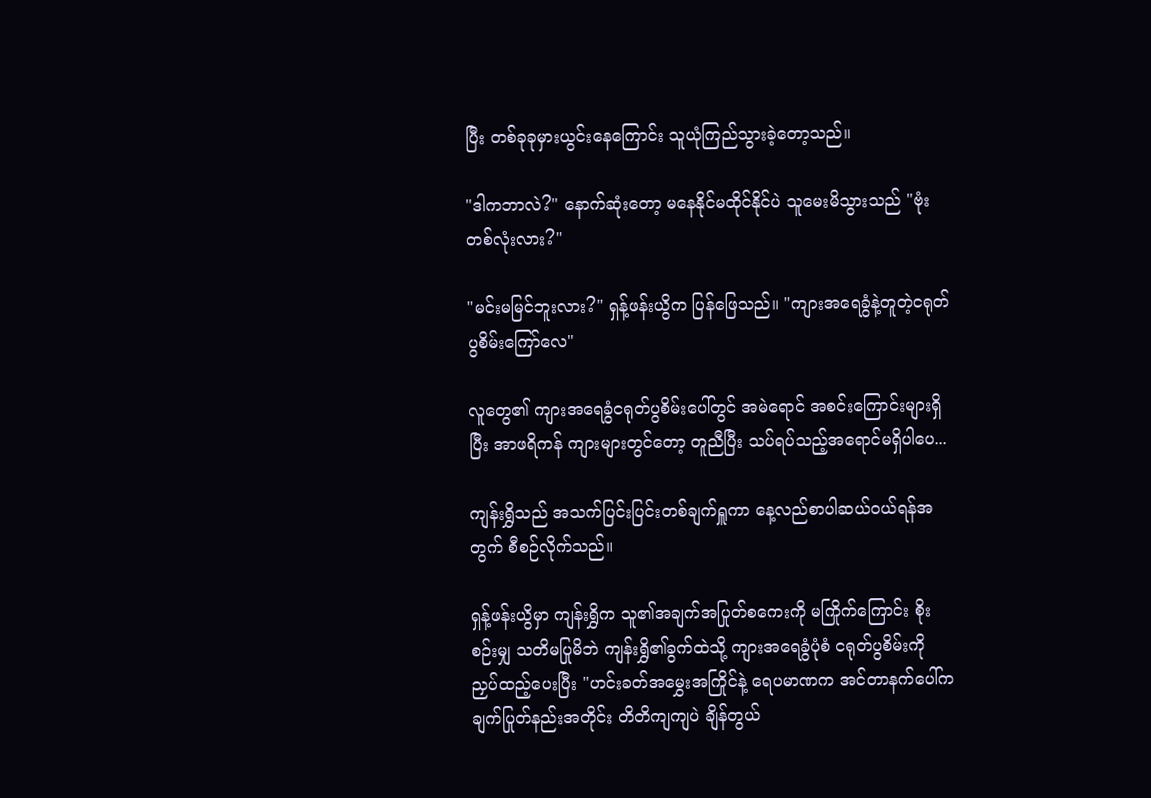ပြီး တစ်ခုခုမှားယွင်းနေကြောင်း သူယုံကြည်သွားခဲ့တော့သည်။

"ဒါကဘာလဲ?" နောက်ဆုံးတော့ မနေနိုင်‌မထိုင်နိုင်ပဲ သူမေးမိသွားသည် "ဗုံးတစ်လုံးလား?"

"မင်းမမြင်ဘူးလား?" ရှန့်ဖန်းယွိက ပြန်ဖြေသည်။ "ကျားအရေခွံနဲ့တူတဲ့ငရုတ်ပွစိမ်းကြော်လေ"

လူတွေ၏ ကျားအရေခွံငရုတ်ပွစိမ်းပေါ်တွင် အမဲရောင် အစင်းကြောင်းများရှိပြီး အာဖရိကန် ကျားများတွင်တော့ တူညီပြီး သပ်ရပ်သည့်အရောင်မရှိပါပေ...

ကျန်းရွှိသည် အသက်ပြင်းပြင်းတစ်ချက်ရှူကာ နေ့လည်စာပါဆယ်ဝယ်ရန်အတွက် စီစဉ်လိုက်သည်။

ရှန့်ဖန်းယွိမှာ ကျန်းရွှိက သူ၏အချက်အပြုတ်စကေးကို မကြိုက်ကြောင်း စိုးစဉ်းမျှ သတိမပြုမိဘဲ ကျန်းရွှိ၏ခွက်ထဲသို့ ကျားအရေခွံပုံစံ ငရုတ်ပွစိမ်းကို ညှပ်ထည့်ပေးပြီး "ဟင်းခတ်အမွှေးအကြိုင်နဲ့ ရေပမာဏက အင်တာနက်ပေါ်က ချက်ပြုတ်နည်းအတိုင်း တိတိကျကျပဲ ချိန်တွယ်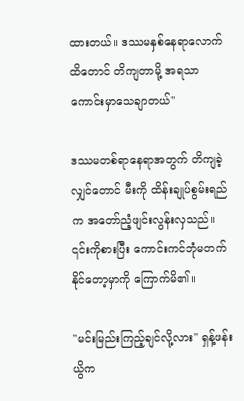ထားတယ်။ ဒဿမနှစ်နေရာလောက်ထိတောင် တိကျတာမို့ အရသာကောင်းမှာသေချာတယ်"

ဒဿမတစ်‌ရာနေရာအတွက် တိကျခဲ့လျှင်တောင် မီးကို ထိန်းချုပ်စွမ်းရည်က အတော်ညံ့ဖျင်းလွန်းလှသည်။ ၎င်းကိုစားပြီး ကောင်းကင်ဘုံမတက်နိုင်တော့မှာကို ကြောက်မိ၏။

"မင်းမြည်းကြည့်ချင်လို့လား" ရှန့်ဖန်းယွိက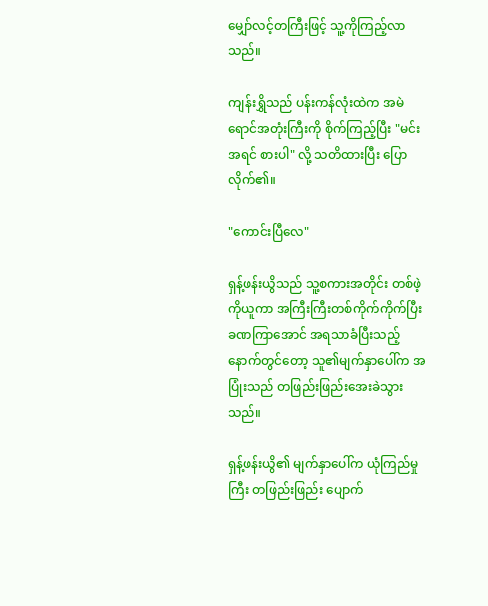မျှော်လင့်တကြီးဖြင့် သူ့ကိုကြည့်လာသည်။

ကျန်းရွှိသည် ပန်းကန်လုံးထဲက အမဲရောင်အတုံးကြီးကို စိုက်ကြည့်ပြီး "မင်းအရင် စားပါ" လို့ သတိထားပြီး ပြောလိုက်၏။

"ကောင်းပြီလေ"

ရှန့်ဖန်းယွိသည် သူ့စကားအတိုင်း တစ်ဖဲ့ကိုယူကာ အကြီးကြီးတစ်ကိုက်ကိုက်ပြီး ခဏကြာအောင် အရသာခံပြီးသည့်နောက်တွင်တော့ သူ၏မျက်နှာပေါ်က အပြုံးသည် တဖြည်းဖြည်းအေးခဲသွားသည်။

ရှန့်ဖန်းယွိ၏ မျက်နှာပေါ်က ယုံကြည်မှုကြီး တဖြည်းဖြည်း ပျောက်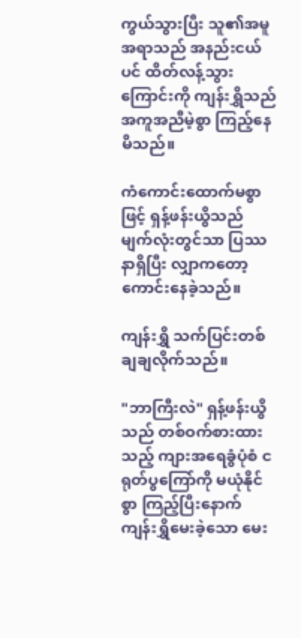ကွယ်သွားပြီး သူ၏အမူအရာသည် အနည်းငယ်ပင် ထိတ်လန့်သွားကြောင်းကို ကျန်းရွှိသည် အကူအညီမဲ့စွာ ကြည့်နေမိသည်။

ကံကောင်းထောက်မစွာဖြင့် ရှန့်ဖန်းယွိသည် မျက်လုံးတွင်သာ ပြဿနာရှိပြီး လျှာကတော့ ကောင်းနေခဲ့သည်။

ကျန်းရွှိ သက်ပြင်းတစ်ချချလိုက်သည်။

"ဘာကြီးလဲ" ရှန့်ဖန်းယွိသည် တစ်ဝက်စားထားသည့် ကျားအရေခွံပုံစံ ငရုတ်ပွကြော်ကို မယုံနိုင်စွာ ကြည့်ပြီးနောက် ကျန်းရွှိမေးခဲ့သော မေး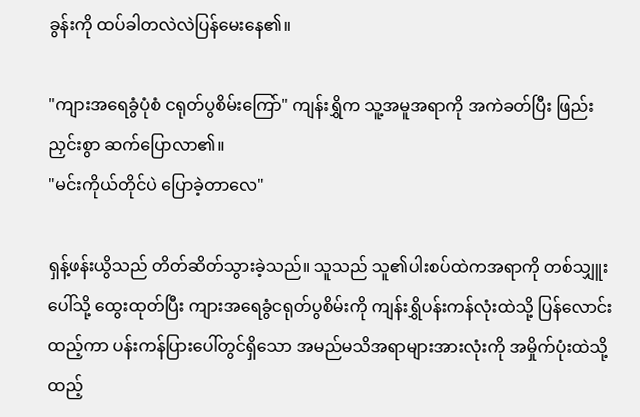ခွန်းကို ထပ်ခါတလဲလဲပြန်မေးနေ၏။

"ကျားအရေခွံပုံစံ ငရုတ်ပွစိမ်းကြော်" ကျန်းရွှိက သူ့အမူအရာကို အကဲခတ်ပြီး ဖြည်းညှင်းစွာ ဆက်ပြောလာ၏။
"မင်းကိုယ်တိုင်ပဲ ပြောခဲ့တာလေ"

ရှန့်ဖန်းယွိသည် တိတ်ဆိတ်သွားခဲ့သည်။ သူသည် သူ၏ပါးစပ်ထဲကအရာကို တစ်သျှူးပေါ်သို့ ထွေးထုတ်ပြီး ကျားအရေခွံငရုတ်ပွစိမ်းကို ကျန်းရွှိပန်းကန်လုံးထဲသို့ ပြန်လောင်းထည့်ကာ ပန်းကန်ပြားပေါ်တွင်ရှိသော အမည်မသိအရာများအားလုံးကို အမှိုက်ပုံးထဲသို့ ထည့်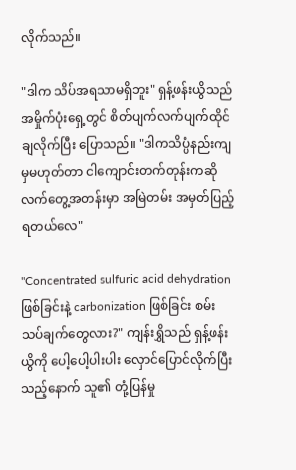လိုက်သည်။

"ဒါက သိပ်အရသာမရှိဘူး" ရှန့်ဖန်းယွိသည် အမှိုက်ပုံးရှေ့‌တွင် စိတ်ပျက်လက်ပျက်ထိုင်ချလိုက်ပြီး ပြောသည်။ "ဒါကသိပ္ပံနည်းကျမှမဟုတ်တာ ငါကျောင်းတက်တုန်းကဆို လက်တွေ့အတန်းမှာ အမြဲတမ်း အမှတ်ပြည့်ရတယ်လေ"

"Concentrated sulfuric acid dehydrationဖြစ်ခြင်းနဲ့ carbonization ဖြစ်ခြင်း စမ်းသပ်ချက်တွေလား?" ကျန်းရွှိသည် ရှန့်ဖန်းယွိကို ပေါ့ပေါ့ပါးပါး လှောင်ပြောင်လိုက်ပြီးသည့်နောက် သူ၏ တုံ့ပြန်မှု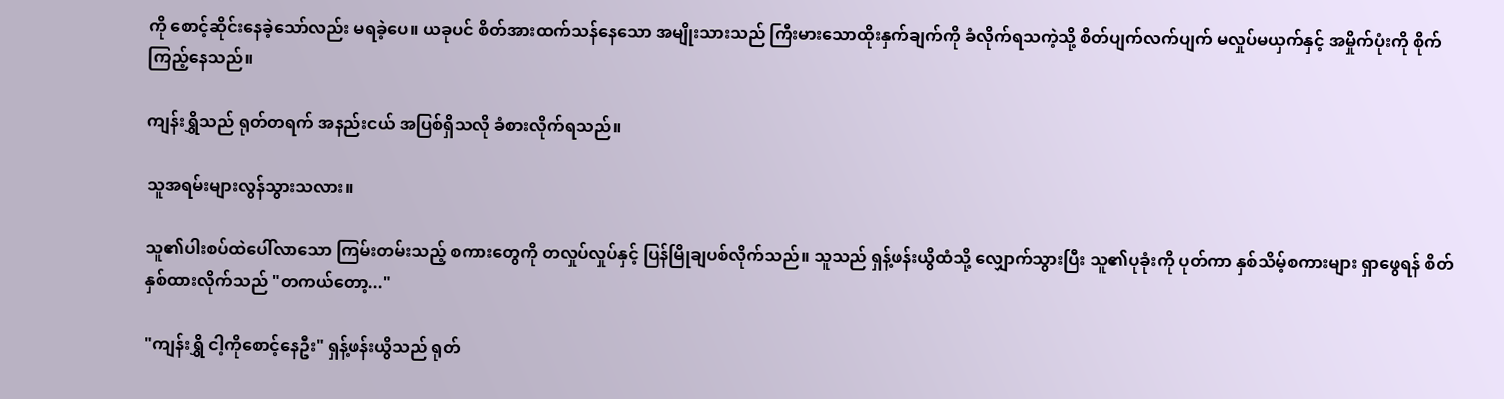ကို စောင့်ဆိုင်းနေခဲ့သော်လည်း မရခဲ့ပေ။ ယခုပင် စိတ်အားထက်သန်နေသော အမျိုးသားသည် ကြီးမားသောထိုးနှက်ချက်ကို ခံလိုက်ရသကဲ့သို့ စိတ်ပျက်လက်ပျက် မလှုပ်မယှက်နှင့် အမှိုက်ပုံးကို စိုက်ကြည့်နေသည်။

ကျန်းရွှိသည် ရုတ်တရက် အနည်းငယ် အပြစ်ရှိသလို ခံစားလိုက်ရသည်။

သူအရမ်းများလွန်သွားသလား။

သူ၏ပါးစပ်ထဲပေါ်လာသော ကြမ်းတမ်းသည့် စကားတွေကို တလှုပ်လှုပ်နှင့် ပြန်မြိုချပစ်လိုက်သည်။ သူသည် ရှန့်ဖန်းယွိထံသို့ လျှောက်သွားပြီး သူ၏ပုခုံးကို ပုတ်ကာ နှစ်သိမ့်စကားများ ရှာဖွေရန် စိတ်နှစ်ထားလိုက်သည် "တကယ်တော့..."

"ကျန်းရွှိ ငါ့ကိုစောင့်နေဦး" ရှန့်ဖန်းယွိသည် ရုတ်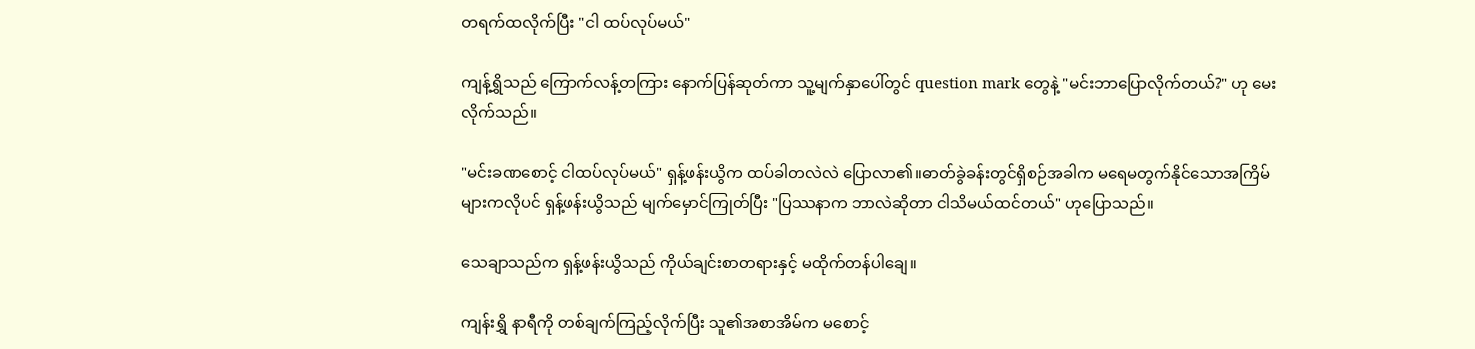တရက်ထလိုက်ပြီး "ငါ ထပ်လုပ်မယ်"

ကျန့်ရွှိသည် ကြောက်လန့်တကြား နောက်ပြန်ဆုတ်ကာ သူ့မျက်နှာပေါ်တွင် question mark တွေနဲ့ "မင်းဘာပြောလိုက်တယ်?" ဟု မေးလိုက်သည်။

"မင်းခဏစောင့် ငါထပ်လုပ်မယ်" ရှန့်ဖန်းယွိက ထပ်ခါတလဲလဲ ပြောလာ၏။ဓာတ်ခွဲခန်းတွင်ရှိစဉ်အခါက မရေမတွက်နိုင်သောအကြိမ်များကလိုပင် ရှန့်ဖန်းယွိသည် မျက်မှောင်ကြုတ်ပြီး "ပြဿနာက ဘာလဲဆိုတာ ငါသိမယ်ထင်တယ်" ဟုပြောသည်။

သေချာသည်က ရှန့်ဖန်းယွိသည် ကိုယ်ချင်းစာတရားနှင့် မထိုက်တန်ပါချေ။

ကျန်းရွှိ နာရီကို တစ်ချက်ကြည့်လိုက်ပြီး သူ၏အစာအိမ်က မစောင့်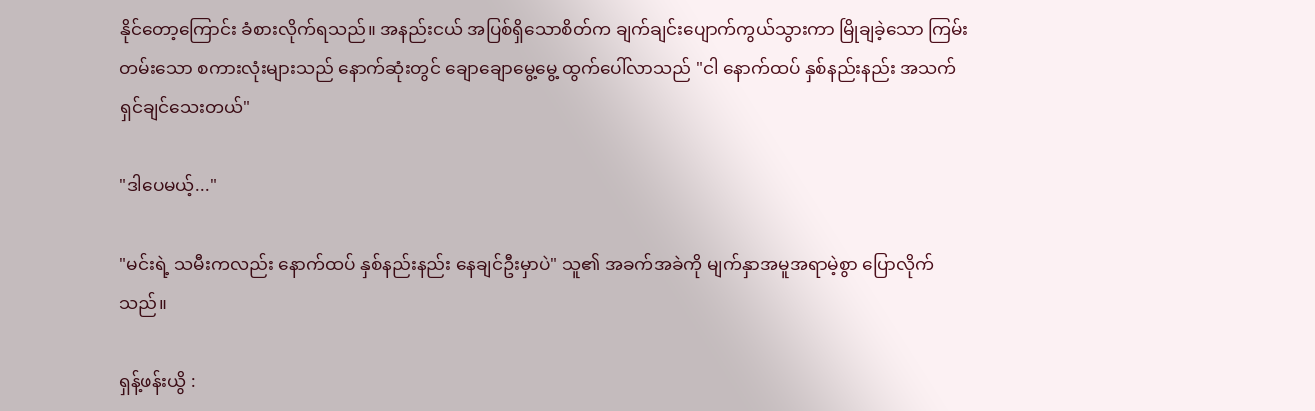နိုင်တော့ကြောင်း ခံစားလိုက်ရသည်။ အနည်းငယ် အပြစ်ရှိသောစိတ်က ချက်ချင်းပျောက်ကွယ်သွားကာ မြိုချခဲ့သော ကြမ်းတမ်းသော စကားလုံးများသည် နောက်ဆုံးတွင် ချောချောမွေ့မွေ့ ထွက်ပေါ်လာသည် "ငါ နောက်ထပ် နှစ်နည်းနည်း အသက်ရှင်ချင်သေးတယ်"

"ဒါပေမယ့်..."

"မင်းရဲ့ သမီးကလည်း နောက်ထပ် နှစ်နည်းနည်း နေချင်ဦးမှာပဲ" သူ၏ အခက်အခဲကို မျက်နှာအမူအရာမဲ့စွာ ပြောလိုက်သည်။

ရှန့်ဖန်းယွိ :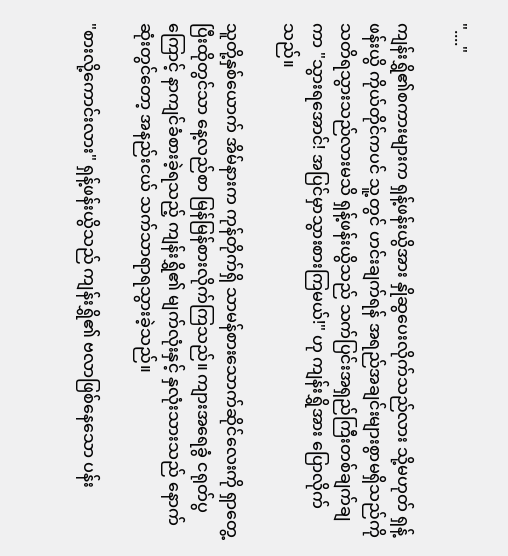"...."

ကျန်းရွှိ၏စကားများက ရှန့်ဖန်းယွိအား နှိုဆွပေး‌လိုက်သည်လား သို့မဟုတ် ရှန့်ဖန်းယွိ ကိုယ်တိုင်ကပင် သူ့တွင် ဟင်းချက်ရန် အရည်အချင်းများစွာမရှိသည်ကို သတိရသွားသည်လားမသိ ရှန့်ဖန်းယွိသည် သက်‌ပြင်းအရှည်ကြီးတစ်ချက်ချကာ "သွားရအောင်! အပြင်မှာသွားစားကြမယ်!" ဟု ကျန်းရွှိအား ပြောလိုက်သည်။

သူတို့နှစ်ယောက် အိမ်နားက ကုန်တိုက်ရှိ သာမန်စားသောက်ဆိုင်လေးကို ရှာတွေ့ပြီးထိုတွင်သာ နေ့လည်စာ မြန်မြန်စားလိုက်ကြသည်။ ကျားအရေခွံ ငရုတ်ပွကြောင့် နာကျင်ခံစားခဲ့ရသည့် ကျန်းရွှိ၏ မျက်လုံးနှင့် နှလုံးသားသည် နောက်ဆုံးတွင်တော့ အနည်းငယ် သက်သာရာရသွားခဲ့သည်။

"စားလို့ကောင်းလား" ရှန့်ဖန်းယွိသည် ကျန်းရွှိ၏ ဗလာဖြစ်နေသော ပန်း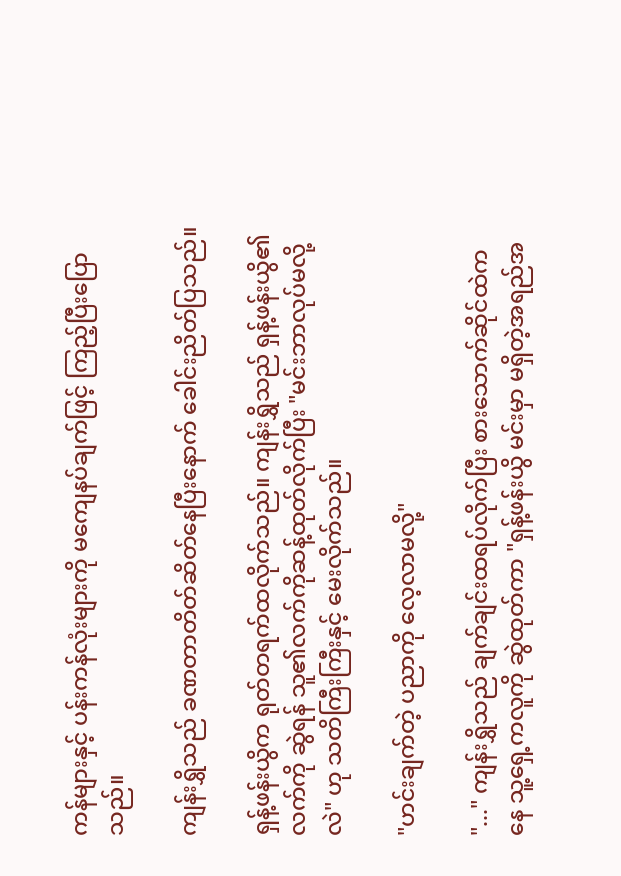ကန်များနှင့် ပန်းကန်လုံးများကို မကျေနပ်ချက်ဖြင့် ကြည့်ပြီးပြောသည်။

ကျန်းရွှိသည် ခဏတာတိတ်ဆိတ်နေပြီးနောက် ခေါင်းညိတ်ပြသည်။

ရှန့်ဖန်းယွိက ရုတ်တရက်ထလိုက်သည်။ ကျန်းရွှိသည် ရှန့်ဖန်းယွိ၏လက်ကို ဆွဲရန် သူ၏လက်ကိုဆန့်ထုတ်လိုက်ပြီး "မင်းဘာလုပ်မလို့လဲ" ဟု သတိကြီးကြီးနှင့် မေးလိုက်သည်။

"ဟင်းချက်တဲ့ ပညာကို လေ့လာမလို့"

"..." ကျန်းရွှိသည် ချက်ချင်းထရပ်လိုက်ပြီး စားသောက်ဆိုင်ထဲကနေ သူ့ရှေ့ကလူကို ဆွဲထုတ်ကာ "ရှန့်ဖန်းယွိ မင်းမှာ မရှိတဲ့အရည်အ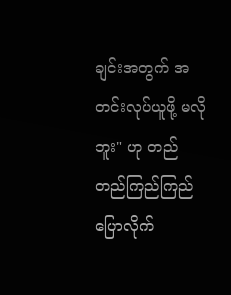ချင်းအတွက် အတင်းလုပ်ယူဖို့ မလိုဘူး" ဟု တည်တည်ကြည်ကြည် ပြောလိုက်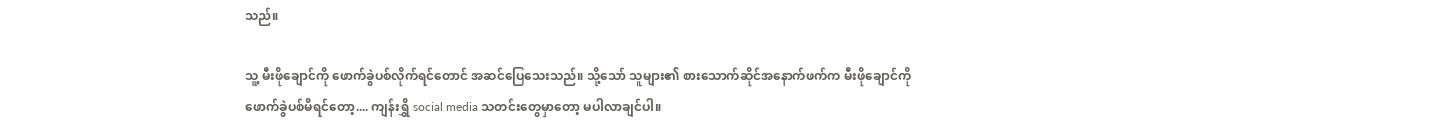သည်။

သူ့ မီးဖိုချောင်ကို ဖောက်ခွဲပစ်လိုက်ရင်တောင် အဆင်ပြေသေးသည်။ သို့သော် သူများ၏ စားသောက်ဆိုင်အနောက်ဖက်က မီးဖိုချောင်ကို ဖောက်ခွဲပစ်မိရင်တော့.... ကျန်းရွှိ social media သတင်းတွေမှာတော့ မပါလာချင်ပါ။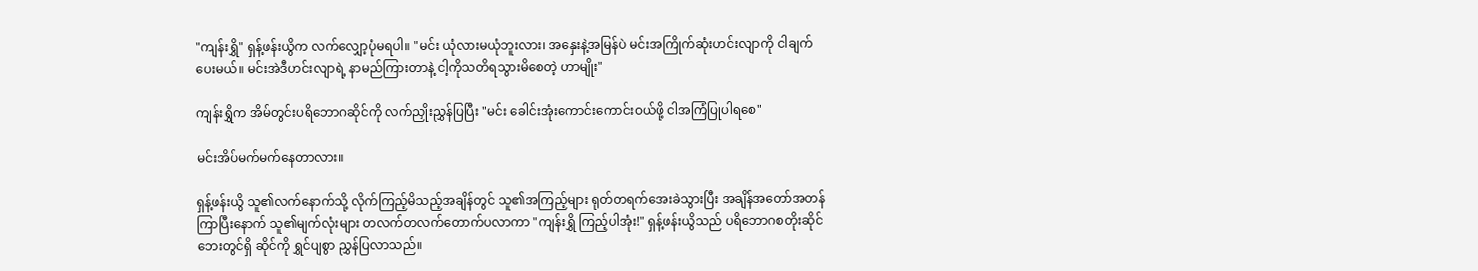"ကျန်းရွှိ" ရှန့်ဖန်းယွိက လက်လျှော့ပုံမရပါ။ "မင်း ယုံလားမယုံဘူးလား၊ အနှေးနဲ့အမြန်ပဲ မင်းအကြိုက်ဆုံးဟင်းလျာကို ငါချက်ပေးမယ်။ မင်းအဲဒီဟင်းလျာရဲ့ နာမည်ကြားတာနဲ့ ငါ့ကိုသတိရသွားမိစေတဲ့ ဟာမျိုး"

ကျန်းရွှိက အိမ်တွင်းပရိဘောဂဆိုင်ကို လက်ညှိုးညွှန်ပြပြီး "မင်း ခေါင်းအုံးကောင်းကောင်းဝယ်ဖို့ ငါအကြံပြုပါရစေ"

မင်းအိပ်မက်မက်နေတာလား။

ရှန့်ဖန်းယွိ သူ၏လက်နောက်သို့ လိုက်ကြည့်မိသည့်အချိန်တွင် သူ၏အကြည့်များ ရုတ်တရက်အေးခဲသွားပြီး အချိန်အတော်အတန်ကြာပြီးနောက် သူ၏မျက်လုံးများ တလက်တလက်တောက်ပလာကာ "ကျန်းရွှိ ကြည့်ပါအုံး!" ရှန့်ဖန်းယွိသည် ပရိဘောဂစတိုးဆိုင်ဘေးတွင်ရှိ ဆိုင်ကို ရွှင်ပျစွာ ညွှန်ပြလာသည်။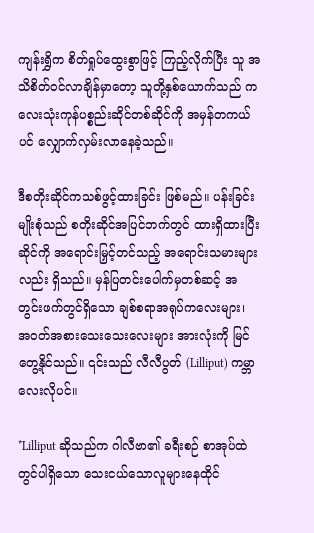ကျန်းရွှိက စိတ်ရှုပ်ထွေးစွာဖြင့် ကြည့်လိုက်ပြီး သူ အသိစိတ်ဝင်လာချိန်မှာတော့ သူတို့နှစ်ယောက်သည် ကလေးသုံးကုန်ပစ္စည်းဆိုင်တစ်ဆိုင်ကို အမှန်တကယ်ပင် လျှောက်လှမ်းလာနေခဲ့သည်။

ဒီစတိုးဆိုင်ကသစ်ဖွင့်ထားခြင်း ဖြစ်မည်။ ပန်းခြင်းမျိုးစုံသည် စတိုးဆိုင်အပြင်ဘက်တွင် ထားရှိထားပြီး ဆိုင်ကို အရောင်းမြှင့်တင်သည့် အရောင်းသမားများလည်း ရှိသည်။ မှန်ပြတင်းပေါက်မှတစ်ဆင့် အတွင်းဖက်တွင်ရှိသော ချစ်စရာအရုပ်ကလေးများ၊ အဝတ်အစားသေးသေးလေးများ အားလုံးကို မြင်တွေ့နိုင်သည်။ ၎င်းသည် လီလီပွတ် (Lilliput) ကမ္ဘာလေးလိုပင်။

*Lilliput ဆိုသည်က ဂါလီဗာ၏ ခရီးစဉ် စာအုပ်ထဲတွင်ပါရှိသော သေးငယ်သောလူများနေထိုင်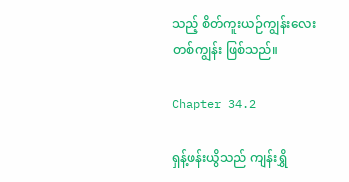သည့် စိတ်ကူးယဉ်ကျွန်းလေးတစ်ကျွန်း ဖြစ်သည်။

Chapter 34.2

ရှန့်ဖန်းယွိသည် ကျန်းရွှိ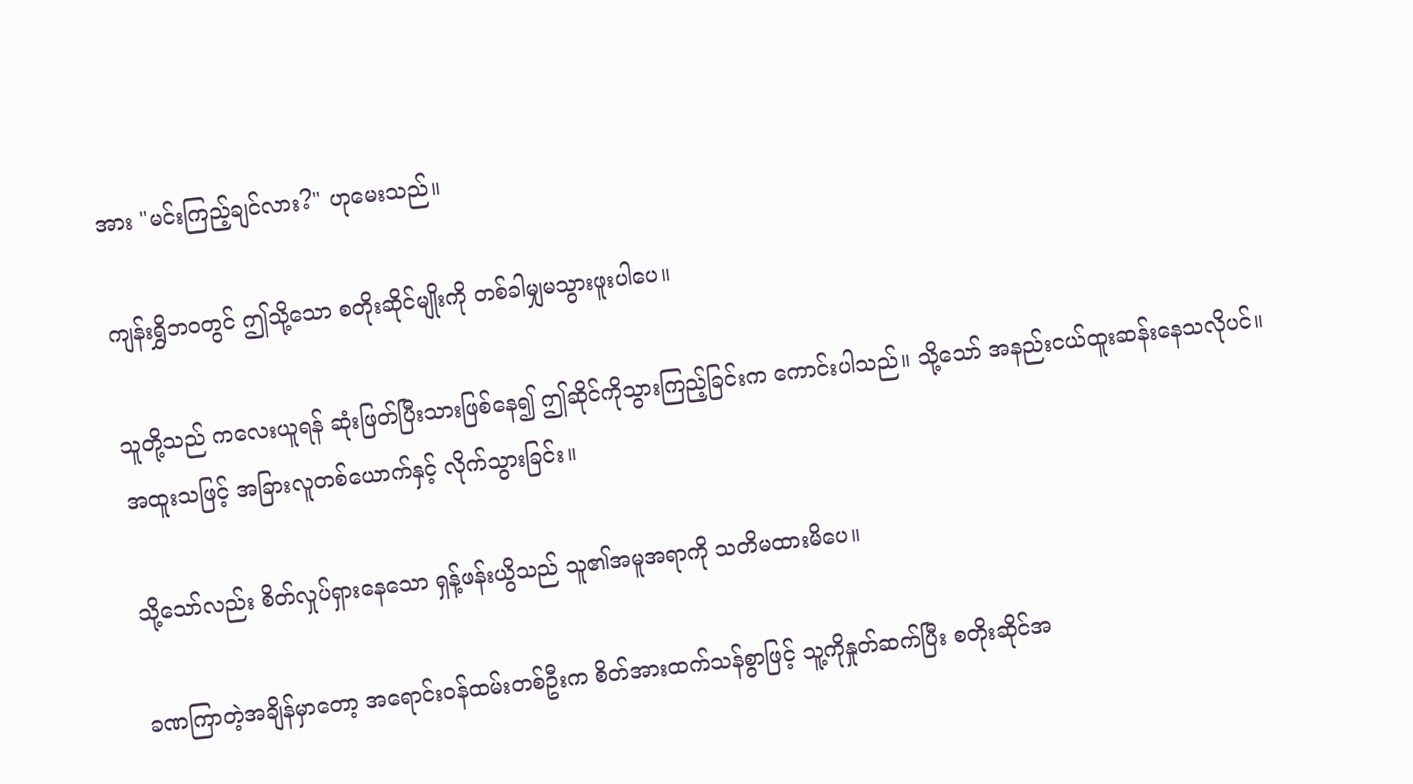အား "မင်းကြည့်ချင်လား?" ဟုမေးသည်။

ကျန်းရွှိဘဝတွင် ဤသို့သော စတိုးဆိုင်မျိုးကို တစ်ခါမျှမသွားဖူးပါပေ။

သူတို့သည် ကလေးယူရန် ဆုံးဖြတ်ပြီးသားဖြစ်နေ၍ ဤဆိုင်ကိုသွားကြည့်ခြင်းက ကောင်းပါသည်။ သို့သော် အနည်းငယ်ထူးဆန်းနေသလိုပင်။ အထူးသဖြင့် အခြားလူတစ်ယောက်နှင့် လိုက်သွားခြင်း။

သို့သော်လည်း စိတ်လှုပ်ရှားနေသော ရှန့်ဖန်းယွိသည် သူ၏အမူအရာကို သတိမထားမိပေ။

ခဏကြာတဲ့အချိန်မှာတော့ အရောင်းဝန်ထမ်းတစ်ဦးက စိတ်အားထက်သန်စွာဖြင့် သူ့ကိုနှုတ်ဆက်ပြီး စတိုးဆိုင်အ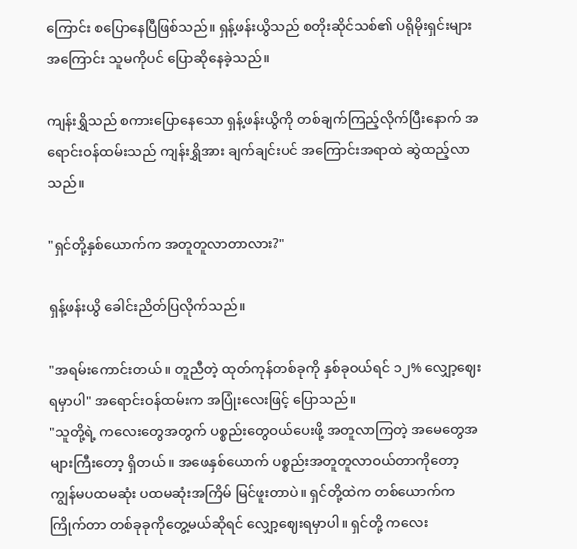ကြောင်း စပြောနေပြီဖြစ်သည်။ ရှန့်ဖန်းယွိသည် စတိုးဆိုင်သစ်၏ ပရိုမိုးရှင်းများအကြောင်း သူမကိုပင် ပြောဆိုနေခဲ့သည်။

ကျန်းရွှိသည် စကားပြောနေသော ရှန့်ဖန်းယွိကို တစ်ချက်ကြည့်လိုက်ပြီးနောက် အရောင်းဝန်ထမ်းသည် ကျန်းရွှိအား ချက်ချင်းပင် အကြောင်းအရာထဲ ဆွဲထည့်လာသည်။

"ရှင်တို့နှစ်ယောက်က အတူတူလာတာလား?"

ရှန့်ဖန်းယွိ ခေါင်းညိတ်ပြလိုက်သည်။

"အရမ်းကောင်းတယ်။ တူညီတဲ့ ထုတ်ကုန်တစ်ခုကို နှစ်ခုဝယ်ရင် ၁၂% လျှော့ဈေးရမှာပါ" အရောင်းဝန်ထမ်းက အပြုံးလေးဖြင့် ပြောသည်။
"သူတို့ရဲ့ ကလေးတွေအတွက် ပစ္စည်း‌တွေဝယ်ပေးဖို့ အတူလာကြတဲ့ အမေတွေအများကြီးတော့ ရှိတယ်။ အဖေနှစ်ယောက် ပစ္စည်းအတူတူလာဝယ်တာကိုတော့ ကျွန်မပထမဆုံး ပထမဆုံးအကြိမ် မြင်ဖူးတာပဲ။ ရှင်တို့ထဲက တစ်ယောက်က ကြိုက်တာ တစ်ခုခုကိုတွေ့မယ်ဆိုရင် လျှော့ဈေးရမှာပါ။ ရှင်တို့ ကလေး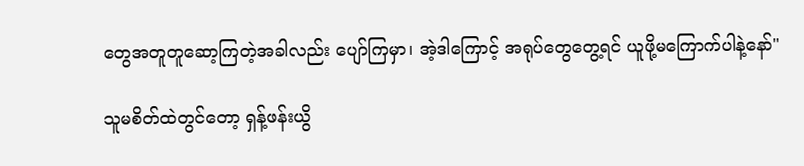တွေအတူတူဆော့ကြတဲ့အခါလည်း ပျော်ကြမှာ၊ အဲ့ဒါကြောင့် အရုပ်တွေတွေ့ရင် ယူဖို့မကြောက်ပါနဲ့နော်"

သူမစိတ်ထဲတွင်တော့ ရှန့်ဖန်းယွိ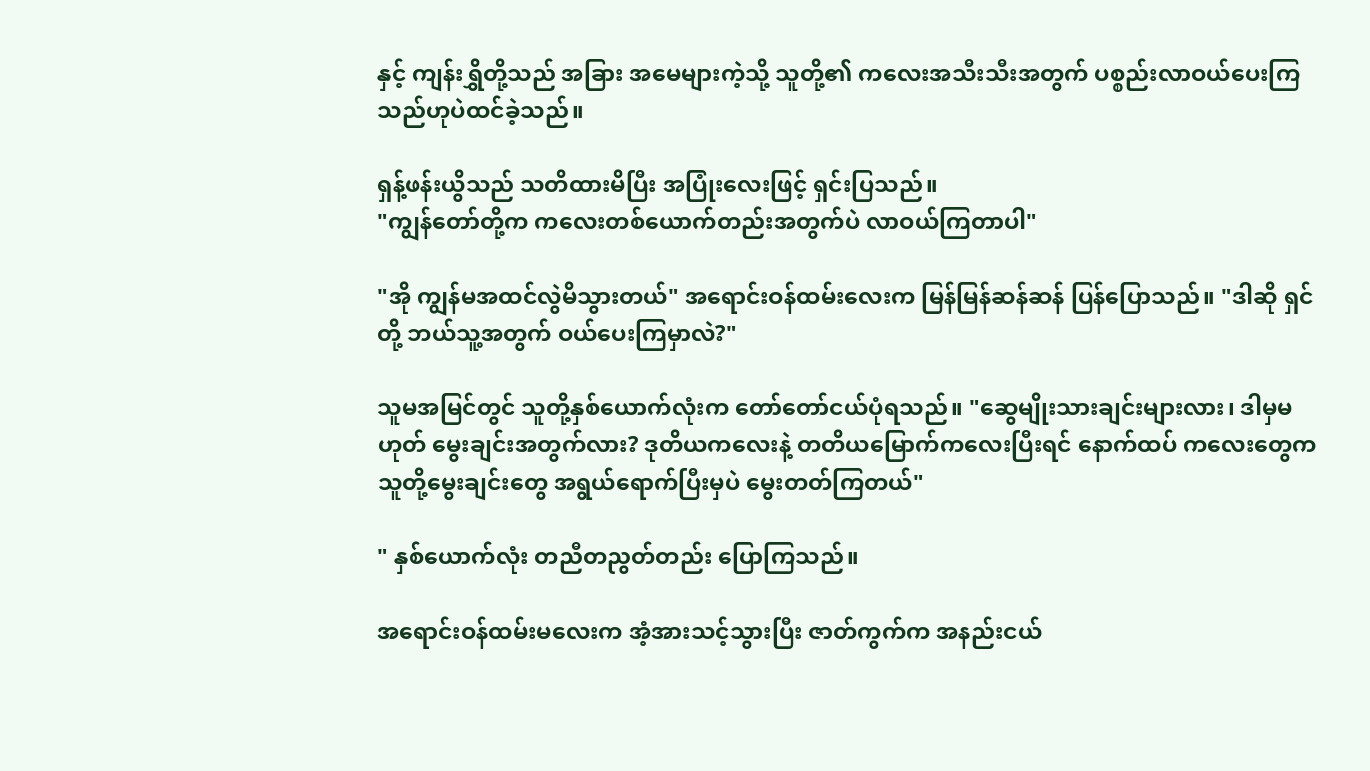နှင့် ကျန်းရွှိတို့သည် အခြား အမေများကဲ့သို့ သူတို့၏ ကလေးအသီးသီးအတွက် ပစ္စည်းလာဝယ်ပေးကြသည်ဟုပဲထင်ခဲ့သည်။

ရှန့်ဖန်းယွိသည် သတိထားမိပြီး အပြုံးလေးဖြင့် ရှင်းပြသည်။
"ကျွန်တော်တို့က ကလေးတစ်ယောက်တည်းအတွက်ပဲ လာဝယ်ကြတာပါ"

"အို ကျွန်မအထင်လွဲမိသွားတယ်" အရောင်းဝန်ထမ်းလေးက မြန်မြန်ဆန်ဆန် ပြန်ပြောသည်။ "ဒါဆို ရှင်တို့ ဘယ်သူ့အတွက် ဝယ်ပေးကြမှာလဲ?"

သူမအမြင်တွင် သူတို့နှစ်ယောက်လုံးက တော်တော်ငယ်ပုံရသည်။ "ဆွေမျိုးသားချင်းများလား၊ ဒါမှမဟုတ် မွေးချင်းအတွက်လား? ဒုတိယကလေးနဲ့ တတိယမြောက်ကလေးပြီးရင် နောက်ထပ် ကလေးတွေက သူတို့မွေးချင်းတွေ အရွယ်ရောက်ပြီးမှပဲ မွေးတတ်ကြတယ်"

" နှစ်ယောက်လုံး တညီတညွတ်တည်း ပြောကြသည်။

အရောင်းဝန်ထမ်းမလေးက အံ့အားသင့်သွားပြီး ဇာတ်ကွက်က အနည်းငယ်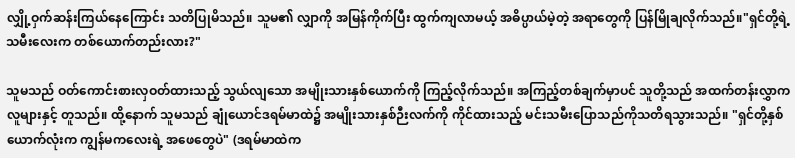လျှို့ဝှက်ဆန်းကြယ်နေကြောင်း သတိပြုမိသည်။ သူမ၏ လျှာကို အမြန်ကိုက်ပြီး ထွက်ကျလာမယ့် အဓိပ္ပာယ်မဲ့တဲ့ အရာတွေကို ပြန်မြိုချလိုက်သည်။"ရှင်တို့ရဲ့ သမီးလေးက တစ်ယောက်တည်းလား?"

သူမသည် ဝတ်ကောင်းစားလှဝတ်ထားသည့် သွယ်လျသော အမျိုးသားနှစ်ယောက်ကို ကြည့်လိုက်သည်။ အကြည့်တစ်ချက်မှာပင် သူတို့သည် အထက်တန်းလွှာကလူများနှင့် တူသည်။ ထို့နောက် သူမသည် ချုံယောင်ဒရမ်မာထဲ၌ အမျိုးသားနှစ်ဉီးလက်ကို ကိုင်ထားသည့် မင်းသမီးပြောသည်ကိုသတိရသွားသည်။ "ရှင်တို့နှစ်ယောက်လုံးက ကျွန်မကလေးရဲ့ အဖေတွေပဲ" (ဒရမ်မာထဲက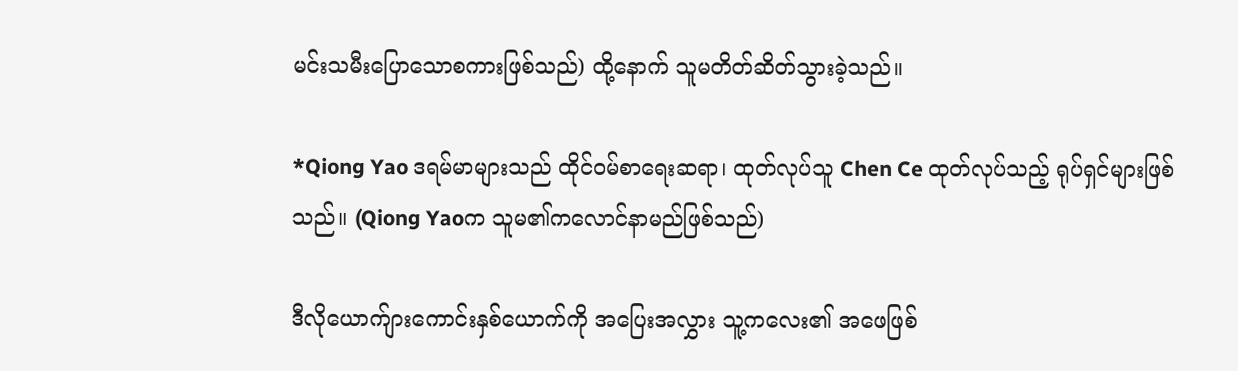မင်း‌သမီးပြောသောစကားဖြစ်သည်) ထို့နောက် သူမတိတ်ဆိတ်သွားခဲ့သည်။

*Qiong Yao ဒရမ်မာများသည် ထိုင်ဝမ်စာရေးဆရာ၊ ထုတ်လုပ်သူ Chen Ce ထုတ်လုပ်သည့် ရုပ်ရှင်များဖြစ်သည်။ (Qiong Yaoက သူမ၏ကလောင်နာမည်ဖြစ်သည်)

ဒီလိုယောက်ျားကောင်းနှစ်ယောက်ကို အ‌ပြေးအလွှား သူ့ကလေး၏ အဖေဖြစ်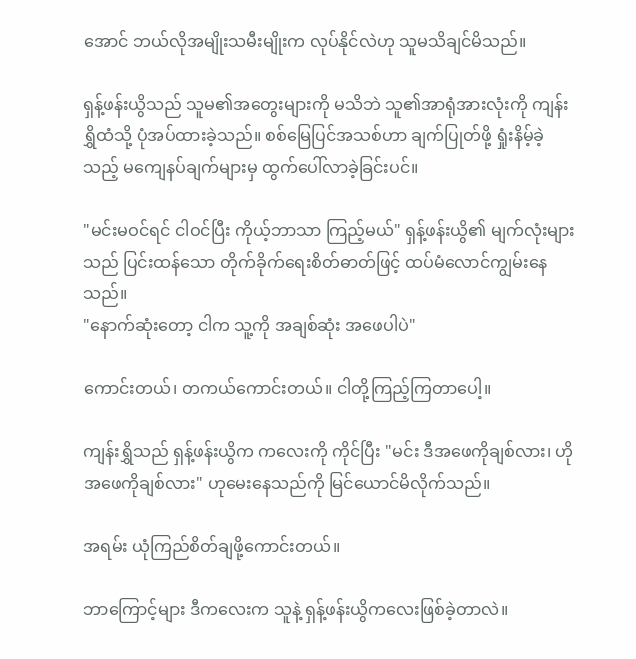အောင် ဘယ်လိုအမျိုးသမီးမျိုးက လုပ်နိုင်လဲဟု သူမသိချင်မိသည်။

ရှန့်ဖန်းယွိသည် သူမ၏အတွေးများကို မသိဘဲ သူ၏အာရုံအားလုံးကို ကျန်းရွှိထံသို့ ပုံအပ်ထားခဲ့သည်။ စစ်မြေပြင်အသစ်ဟာ ချက်ပြုတ်ဖို့ ရှုံးနိမ့်ခဲ့သည့် မကျေနပ်ချက်များမှ ထွက်‌ပေါ်လာခဲ့ခြင်းပင်။

"မင်းမဝင်ရင် ငါဝင်ပြီး ကိုယ့်ဘာသာ ကြည့်မယ်" ရှန့်ဖန်းယွိ၏ မျက်လုံးများသည် ပြင်းထန်သော တိုက်ခိုက်ရေးစိတ်ဓာတ်ဖြင့် ထပ်မံလောင်ကျွမ်းနေသည်။
"နောက်ဆုံးတော့ ငါက သူ့ကို အချစ်ဆုံး အဖေပါပဲ"

ကောင်းတယ်၊ တကယ်ကောင်းတယ်။ ငါတို့ကြည့်ကြတာပေါ့။

ကျန်းရွှိသည် ရှန့်ဖန်းယွိက ကလေးကို ကိုင်ပြီး "မင်း ဒီအဖေကိုချစ်လား၊ ဟိုအဖေကိုချစ်လား" ဟုမေးနေသည်ကို မြင်ယောင်မိလိုက်သည်။

အရမ်း ယုံကြည်စိတ်ချဖို့ကောင်းတယ်။

ဘာကြောင့်များ ဒီကလေးက သူနဲ့ ရှန့်ဖန်းယွိကလေးဖြစ်ခဲ့တာလဲ။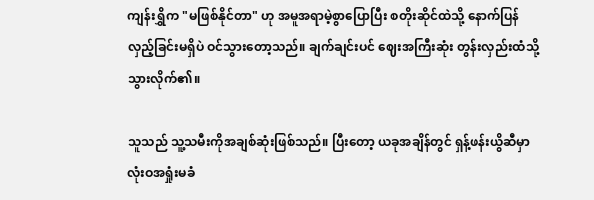ကျန်းရွှိက "မဖြစ်နိုင်တာ" ဟု အမူအရာမဲ့စွာပြောပြီး စတိုးဆိုင်ထဲသို့ နောက်ပြန်လှည့်ခြင်းမရှိပဲ ဝင်သွားတော့သည်။ ချက်ချင်းပင် ဈေးအကြီးဆုံး တွန်းလှည်းထံသို့ သွားလိုက်၏။

သူသည် သူ့သမီးကိုအချစ်ဆုံးဖြစ်သည်။ ပြီးတော့ ယခုအချိန်တွင် ရှန့်ဖန်းယွိဆီမှာ လုံးဝအရှုံးမခံ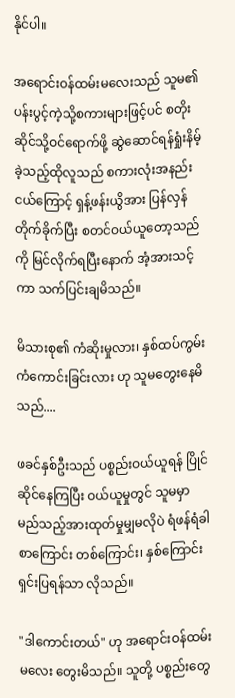နိုင်ပါ။

အရောင်းဝန်ထမ်းမလေးသည် သူမ၏ ပန်းပွင့်ကဲ့သို့စကားများဖြင့်ပင် စတိုးဆိုင်သို့ဝင်ရောက်ဖို့ ဆွဲဆောင်ရန်ရှုံးနိမ့်ခဲ့သည့်ထိုလူသည် စကားလုံးအနည်းငယ်ကြောင့် ရှန့်ဖန်းယွိအား ပြန်လှန်တိုက်ခိုက်ပြီး စတင်ဝယ်ယူတော့သည်ကို မြင်လိုက်ရပြီးနောက် အံ့အားသင့်ကာ သက်ပြင်းချမိသည်။

မိသားစု၏ ကံဆိုးမှုလား၊ နှစ်ထပ်ကွမ်း ကံကောင်းခြင်းလား ဟု သူမတွေးနေမိသည်....

ဖခင်နှစ်ဦးသည် ပစ္စည်းဝယ်ယူရန် ပြိုင်ဆိုင်နေကြပြီး ဝယ်ယူမှုတွင် သူမမှာ မည်သည့်အားထုတ်မှုမျှမလိုပဲ ရံဖန်ရံခါ စာကြောင်း တစ်ကြောင်း၊ နှစ်ကြောင်းရှင်းပြရန်သာ လိုသည်။

"ဒါကောင်းတယ်" ဟု အရောင်းဝန်ထမ်းမလေး တွေးမိသည်။ သူတို့ ပစ္စည်း‌တွေ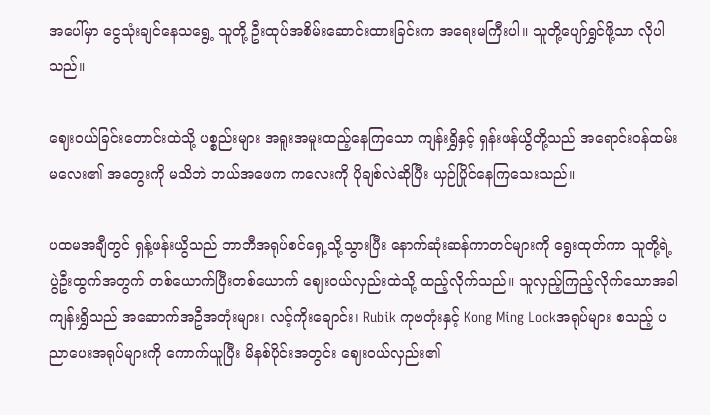အပေါ်မှာ ငွေသုံးချင်နေသရွေ့ သူတို့ ဦးထုပ်အစိမ်းဆောင်းထားခြင်းက အရေးမကြီးပါ။ သူတို့ပျော်ရွှင်ဖို့သာ လိုပါသည်။

ဈေးဝယ်ခြင်းတောင်းထဲသို့ ပစ္စည်းများ အရူးအမူးထည့်နေကြသော ကျန်းရွှိနှင့် ရှန်းဖန်ယွိတို့သည် အရောင်းဝန်ထမ်းမလေး၏ အတွေးကို မသိဘဲ ဘယ်အဖေက ကလေးကို ပိုချစ်လဲဆိုပြီး ယှဉ်ပြိုင်နေကြသေးသည်။

ပထမအချီတွင် ရှန့်ဖန်းယွိသည် ဘာဘီအရုပ်စင်ရှေ့သို့သွားပြီး နောက်ဆုံးဆန်ကာတင်များကို ရွေးထုတ်ကာ သူတို့ရဲ့ ပွဲဦးထွက်အတွက် တစ်ယောက်ပြီးတစ်ယောက် ဈေးဝယ်လှည်းထဲသို့ ထည့်လိုက်သည်။ သူလှည့်ကြည့်‌လိုက်သောအခါ ကျန်းရွှိသည် အဆောက်အဦအတုံးများ၊ လင့်ကိုးချောင်း၊ Rubik ကုဗတုံးနှင့် Kong Ming Lockအရုပ်များ စသည့် ပညာပေးအရုပ်များကို ကောက်ယူပြီး မိနစ်ပိုင်းအတွင်း ဈေးဝယ်လှည်း၏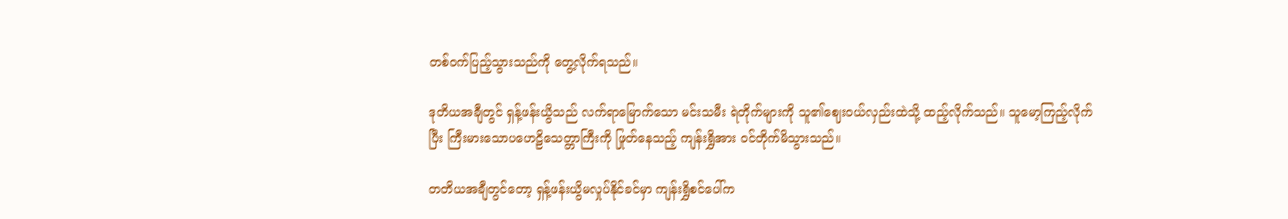တစ်ဝက်ပြည့်သွားသည်ကို တွေ့လိုက်ရသည်။

ဒုတိယအချီတွင် ရှန့်ဖန်းယွိသည် လက်ရာမြောက်သော မင်းသမီး ရဲတိုက်များကို သူ၏ဈေးဝယ်လှည်းထဲသို့ ထည့်လိုက်သည်။ သူမော့ကြည့်လိုက်ပြီး ကြီးမားသောပဟေဠိသေတ္တာကြီးကို ဖြုတ်နေသည့် ကျန်းရွှိအား ဝင်တိုက်မိသွားသည်။

တတိယအချီတွင်တော့ ရှန့်ဖန်းယွိမလှုပ်နိုင်ခင်မှာ ကျန်းရွှိစင်ပေါ်က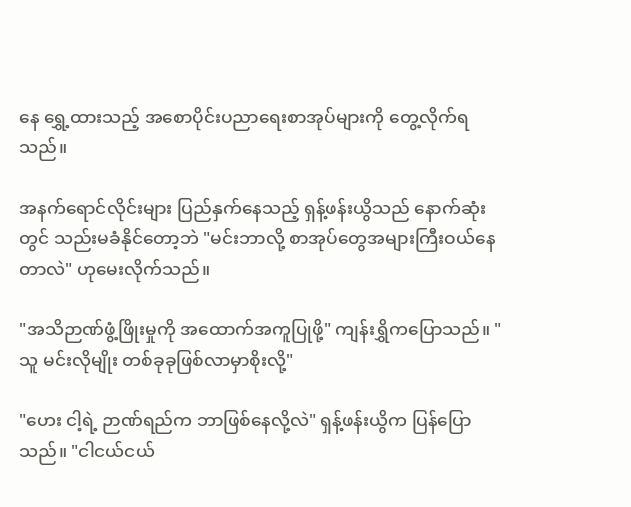နေ ရွှေ့ထားသည့် အစောပိုင်းပညာရေးစာအုပ်များကို တွေ့လိုက်ရသည်။

အနက်ရောင်လိုင်းများ ပြည်နှက်နေသည့် ရှန့်ဖန်းယွိသည် နောက်ဆုံးတွင် သည်းမခံနိုင်တော့ဘဲ "မင်းဘာလို့ စာအုပ်တွေအများကြီးဝယ်နေတာလဲ" ဟုမေးလိုက်သည်။

"အသိဉာဏ်ဖွံ့ဖြိုးမှုကို အထောက်အကူပြုဖို့" ကျန်းရွှိကပြောသည်။ "သူ မင်းလိုမျိုး တစ်ခုခုဖြစ်လာမှာစိုးလို့"

"ဟေး ငါ့ရဲ့ ဉာဏ်ရည်က ဘာဖြစ်နေလို့လဲ" ရှန့်ဖန်းယွိက ပြန်ပြောသည်။ "ငါငယ်ငယ်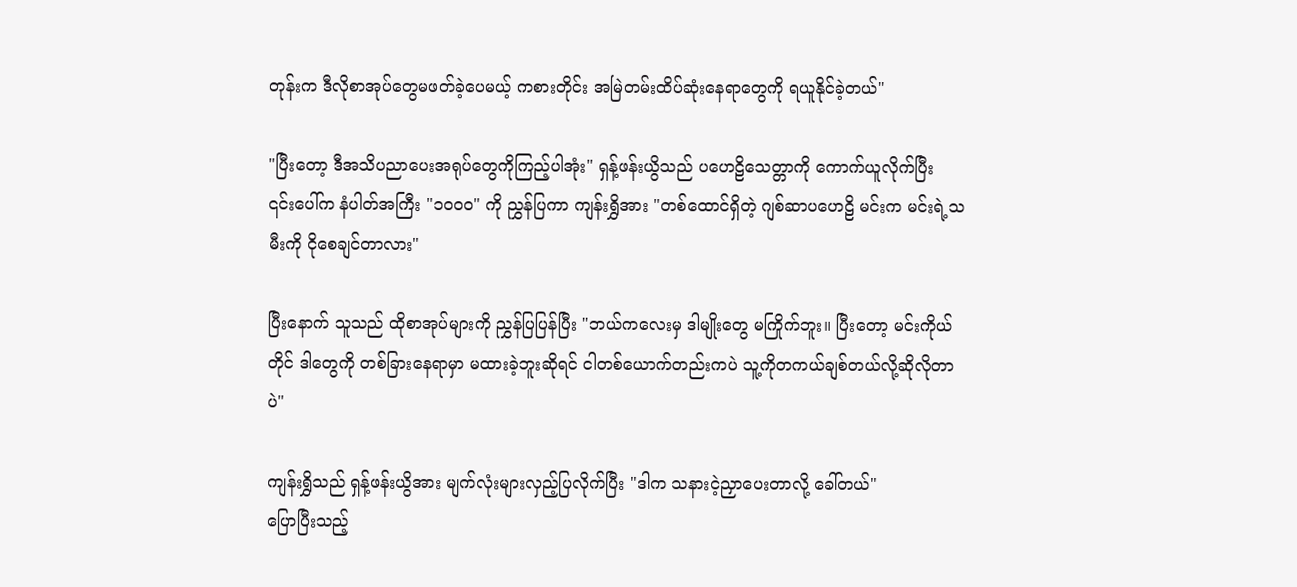တုန်းက ဒီလိုစာအုပ်တွေမဖတ်ခဲ့ပေမယ့် ကစားတိုင်း အမြဲတမ်းထိပ်ဆုံးနေရာတွေကို ရယူနိုင်ခဲ့တယ်"

"ပြီးတော့ ဒီအသိပညာပေးအရုပ်တွေကိုကြည့်ပါအုံး" ရှန့်ဖန်းယွိသည် ပဟေဠိသေတ္တာကို ကောက်ယူလိုက်ပြီး ၎င်းပေါ်က နံပါတ်အကြီး "၁၀၀၀" ကို ညွှန်ပြကာ ကျန်းရွှိအား "တစ်ထောင်ရှိတဲ့ ဂျစ်ဆာပဟေဠိ မင်းက မင်းရဲ့သမီးကို ငိုစေချင်‌တာလား"

ပြီးနောက် သူသည် ထိုစာအုပ်များကို ညွှန်ပြပြန်ပြီး "ဘယ်ကလေးမှ ဒါမျိုးတွေ မကြိုက်ဘူး။ ပြီးတော့ မင်းကိုယ်တိုင် ဒါတွေကို တစ်ခြားနေရာမှာ မထားခဲ့ဘူးဆိုရင် ငါတစ်ယောက်တည်းကပဲ သူ့ကိုတကယ်ချစ်တယ်လို့ဆိုလိုတာပဲ"

ကျန်းရွှိသည် ရှန့်ဖန်းယွိအား မျက်လုံးများလှည့်ပြလိုက်ပြီး "ဒါက သနားငဲ့ညှာ‌ပေးတာလို့ ခေါ်တယ်"
ပြောပြီးသည့်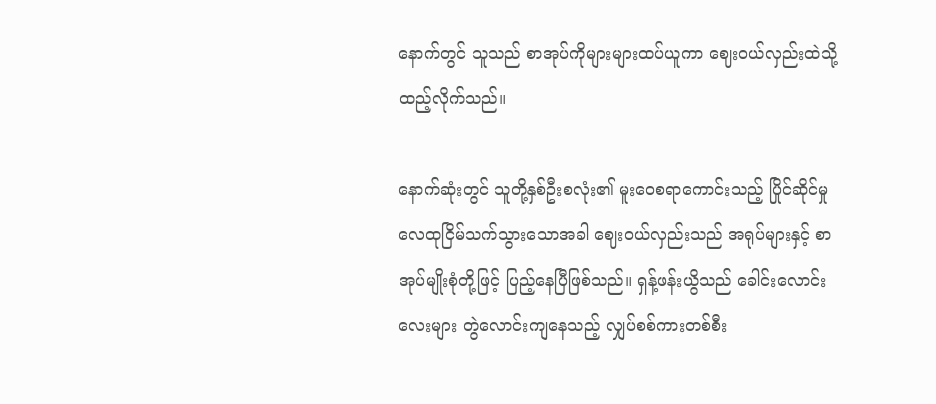နောက်တွင် သူသည် စာအုပ်ကိုများများထပ်ယူကာ ဈေးဝယ်လှည်းထဲသို့ ထည့်လိုက်သည်။

နောက်ဆုံးတွင် သူတို့နှစ်ဦးစလုံး၏ မူးဝေစရာကောင်းသည့် ပြိုင်ဆိုင်မှု လေထုငြိမ်သက်သွားသောအခါ ဈေးဝယ်လှည်းသည် အရုပ်များနှင့် စာအုပ်မျိုးစုံတို့ဖြင့် ပြည့်နေပြီဖြစ်သည်။ ရှန့်ဖန်းယွိသည် ခေါင်းလောင်းလေးများ တွဲလောင်းကျနေသည့် လျှပ်စစ်ကားတစ်စီး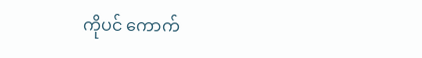ကိုပင် ကောက်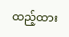ထည့်ထား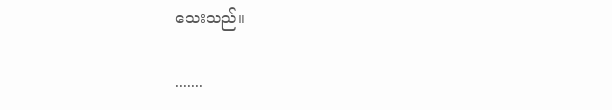သေးသည်။

.......